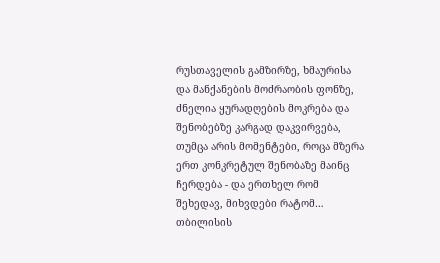რუსთაველის გამზირზე, ხმაურისა და მანქანების მოძრაობის ფონზე, ძნელია ყურადღების მოკრება და შენობებზე კარგად დაკვირვება, თუმცა არის მომენტები, როცა მზერა ერთ კონკრეტულ შენობაზე მაინც ჩერდება - და ერთხელ რომ შეხედავ, მიხვდები რატომ…
თბილისის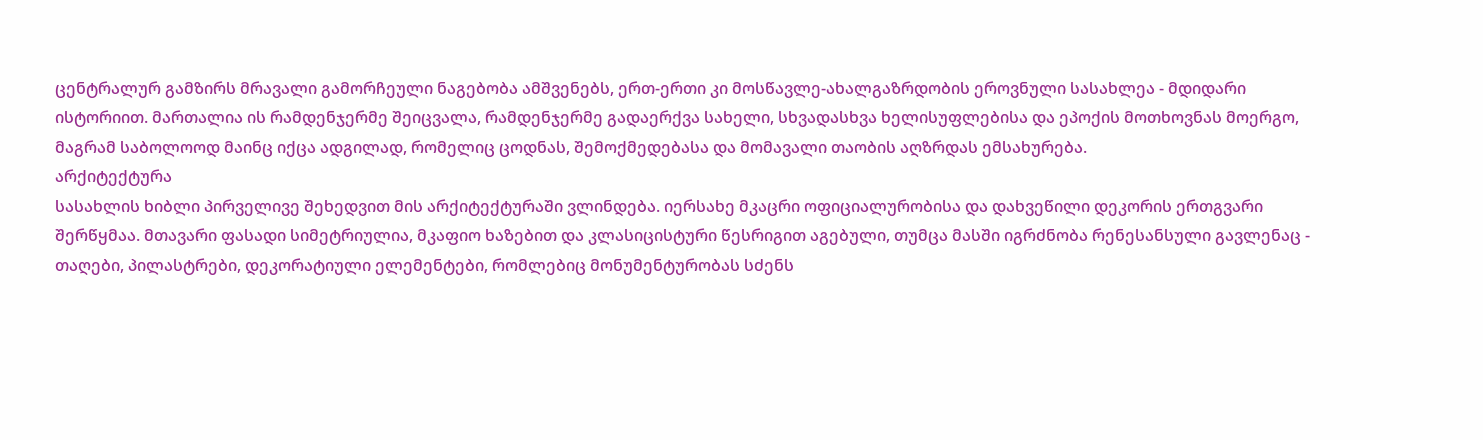ცენტრალურ გამზირს მრავალი გამორჩეული ნაგებობა ამშვენებს, ერთ-ერთი კი მოსწავლე-ახალგაზრდობის ეროვნული სასახლეა - მდიდარი ისტორიით. მართალია ის რამდენჯერმე შეიცვალა, რამდენჯერმე გადაერქვა სახელი, სხვადასხვა ხელისუფლებისა და ეპოქის მოთხოვნას მოერგო, მაგრამ საბოლოოდ მაინც იქცა ადგილად, რომელიც ცოდნას, შემოქმედებასა და მომავალი თაობის აღზრდას ემსახურება.
არქიტექტურა
სასახლის ხიბლი პირველივე შეხედვით მის არქიტექტურაში ვლინდება. იერსახე მკაცრი ოფიციალურობისა და დახვეწილი დეკორის ერთგვარი შერწყმაა. მთავარი ფასადი სიმეტრიულია, მკაფიო ხაზებით და კლასიცისტური წესრიგით აგებული, თუმცა მასში იგრძნობა რენესანსული გავლენაც - თაღები, პილასტრები, დეკორატიული ელემენტები, რომლებიც მონუმენტურობას სძენს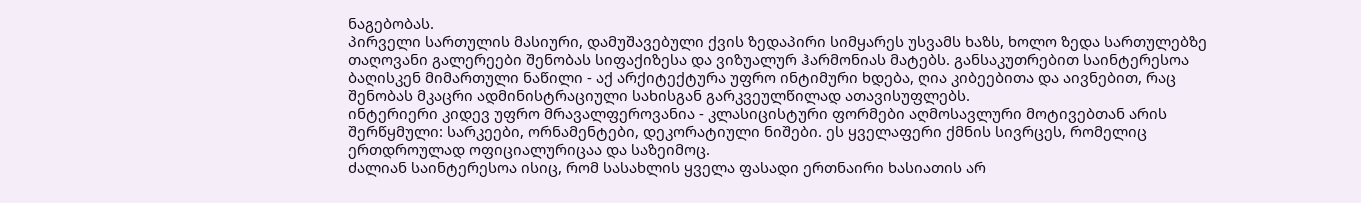ნაგებობას.
პირველი სართულის მასიური, დამუშავებული ქვის ზედაპირი სიმყარეს უსვამს ხაზს, ხოლო ზედა სართულებზე თაღოვანი გალერეები შენობას სიფაქიზესა და ვიზუალურ ჰარმონიას მატებს. განსაკუთრებით საინტერესოა ბაღისკენ მიმართული ნაწილი - აქ არქიტექტურა უფრო ინტიმური ხდება, ღია კიბეებითა და აივნებით, რაც შენობას მკაცრი ადმინისტრაციული სახისგან გარკვეულწილად ათავისუფლებს.
ინტერიერი კიდევ უფრო მრავალფეროვანია - კლასიცისტური ფორმები აღმოსავლური მოტივებთან არის შერწყმული: სარკეები, ორნამენტები, დეკორატიული ნიშები. ეს ყველაფერი ქმნის სივრცეს, რომელიც ერთდროულად ოფიციალურიცაა და საზეიმოც.
ძალიან საინტერესოა ისიც, რომ სასახლის ყველა ფასადი ერთნაირი ხასიათის არ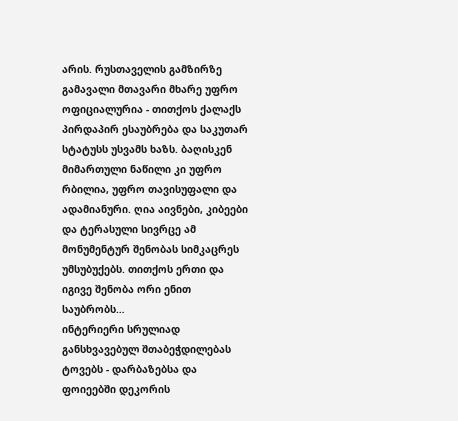არის. რუსთაველის გამზირზე გამავალი მთავარი მხარე უფრო ოფიციალურია - თითქოს ქალაქს პირდაპირ ესაუბრება და საკუთარ სტატუსს უსვამს ხაზს. ბაღისკენ მიმართული ნაწილი კი უფრო რბილია, უფრო თავისუფალი და ადამიანური. ღია აივნები, კიბეები და ტერასული სივრცე ამ მონუმენტურ შენობას სიმკაცრეს უმსუბუქებს. თითქოს ერთი და იგივე შენობა ორი ენით საუბრობს…
ინტერიერი სრულიად განსხვავებულ შთაბეჭდილებას ტოვებს - დარბაზებსა და ფოიეებში დეკორის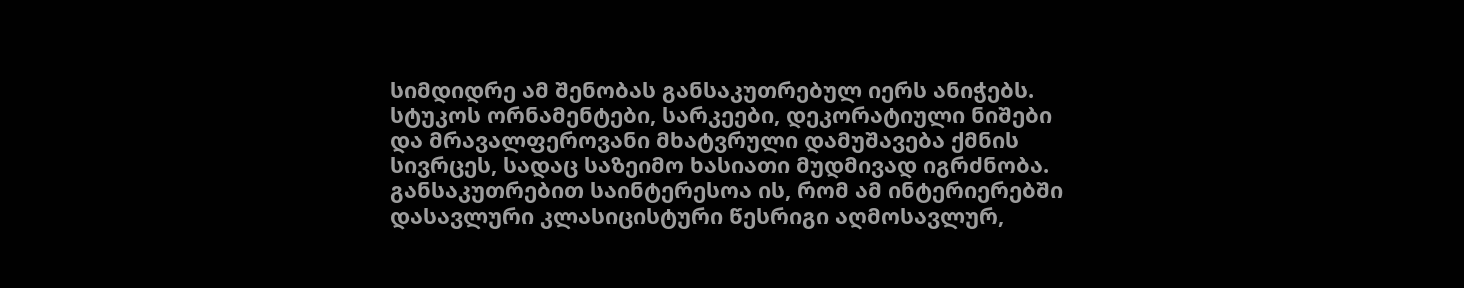სიმდიდრე ამ შენობას განსაკუთრებულ იერს ანიჭებს. სტუკოს ორნამენტები, სარკეები, დეკორატიული ნიშები და მრავალფეროვანი მხატვრული დამუშავება ქმნის სივრცეს, სადაც საზეიმო ხასიათი მუდმივად იგრძნობა. განსაკუთრებით საინტერესოა ის, რომ ამ ინტერიერებში დასავლური კლასიცისტური წესრიგი აღმოსავლურ,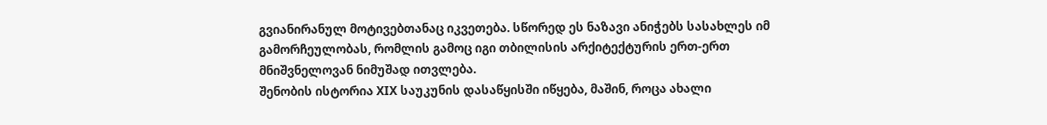გვიანირანულ მოტივებთანაც იკვეთება. სწორედ ეს ნაზავი ანიჭებს სასახლეს იმ გამორჩეულობას, რომლის გამოც იგი თბილისის არქიტექტურის ერთ-ერთ მნიშვნელოვან ნიმუშად ითვლება.
შენობის ისტორია XIX საუკუნის დასაწყისში იწყება, მაშინ, როცა ახალი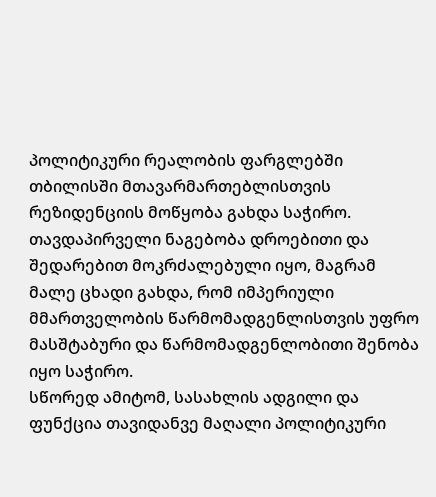პოლიტიკური რეალობის ფარგლებში თბილისში მთავარმართებლისთვის რეზიდენციის მოწყობა გახდა საჭირო. თავდაპირველი ნაგებობა დროებითი და შედარებით მოკრძალებული იყო, მაგრამ მალე ცხადი გახდა, რომ იმპერიული მმართველობის წარმომადგენლისთვის უფრო მასშტაბური და წარმომადგენლობითი შენობა იყო საჭირო.
სწორედ ამიტომ, სასახლის ადგილი და ფუნქცია თავიდანვე მაღალი პოლიტიკური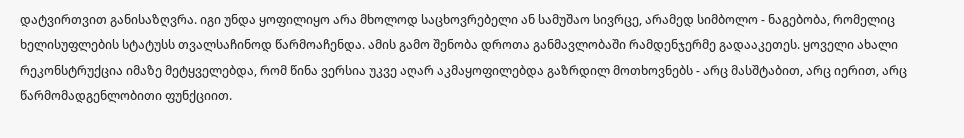დატვირთვით განისაზღვრა. იგი უნდა ყოფილიყო არა მხოლოდ საცხოვრებელი ან სამუშაო სივრცე, არამედ სიმბოლო - ნაგებობა, რომელიც ხელისუფლების სტატუსს თვალსაჩინოდ წარმოაჩენდა. ამის გამო შენობა დროთა განმავლობაში რამდენჯერმე გადააკეთეს. ყოველი ახალი რეკონსტრუქცია იმაზე მეტყველებდა, რომ წინა ვერსია უკვე აღარ აკმაყოფილებდა გაზრდილ მოთხოვნებს - არც მასშტაბით, არც იერით, არც წარმომადგენლობითი ფუნქციით.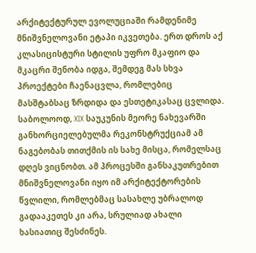არქიტექტურულ ევოლუციაში რამდენიმე მნიშვნელოვანი ეტაპი იკვეთება. ერთ დროს აქ კლასიცისტური სტილის უფრო მკაფიო და მკაცრი შენობა იდგა, შემდეგ მას სხვა პროექტები ჩაენაცვლა, რომლებიც მასშტაბსაც ზრდიდა და ესთეტიკასაც ცვლიდა. საბოლოოდ, XIX საუკუნის მეორე ნახევარში განხორციელებულმა რეკონსტრუქციამ ამ ნაგებობას თითქმის ის სახე მისცა, რომელსაც დღეს ვიცნობთ. ამ პროცესში განსაკუთრებით მნიშვნელოვანი იყო იმ არქიტექტორების წვლილი, რომლებმაც სასახლე უბრალოდ გადააკეთეს კი არა, სრულიად ახალი ხასიათიც შესძინეს.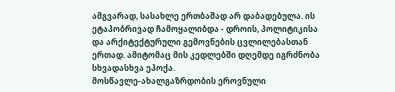ამგვარად, სასახლე ერთბაშად არ დაბადებულა. ის ეტაპობრივად ჩამოყალიბდა - დროის, პოლიტიკისა და არქიტექტურული გემოვნების ცვლილებასთან ერთად. ამიტომაც მის კედლებში დღემდე იგრძნობა სხვადასხვა ეპოქა.
მოსწავლე-ახალგაზრდობის ეროვნული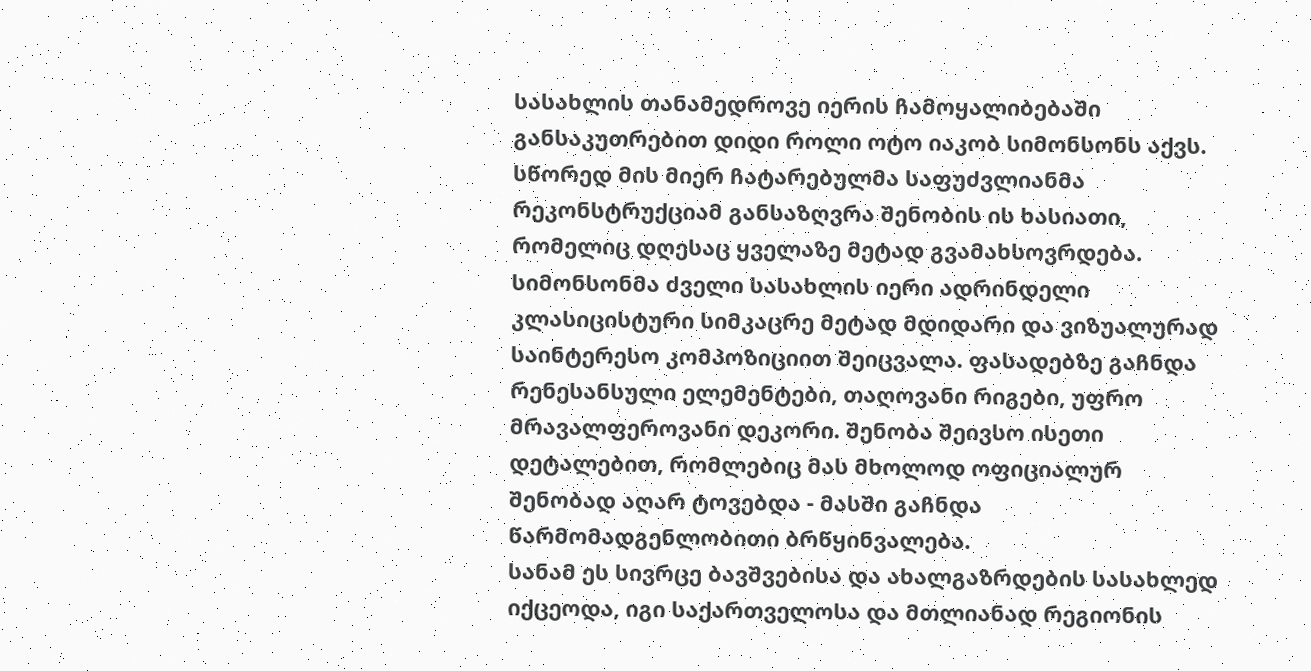სასახლის თანამედროვე იერის ჩამოყალიბებაში განსაკუთრებით დიდი როლი ოტო იაკობ სიმონსონს აქვს. სწორედ მის მიერ ჩატარებულმა საფუძვლიანმა რეკონსტრუქციამ განსაზღვრა შენობის ის ხასიათი, რომელიც დღესაც ყველაზე მეტად გვამახსოვრდება.
სიმონსონმა ძველი სასახლის იერი ადრინდელი კლასიცისტური სიმკაცრე მეტად მდიდარი და ვიზუალურად საინტერესო კომპოზიციით შეიცვალა. ფასადებზე გაჩნდა რენესანსული ელემენტები, თაღოვანი რიგები, უფრო მრავალფეროვანი დეკორი. შენობა შეივსო ისეთი დეტალებით, რომლებიც მას მხოლოდ ოფიციალურ შენობად აღარ ტოვებდა - მასში გაჩნდა წარმომადგენლობითი ბრწყინვალება.
სანამ ეს სივრცე ბავშვებისა და ახალგაზრდების სასახლედ იქცეოდა, იგი საქართველოსა და მთლიანად რეგიონის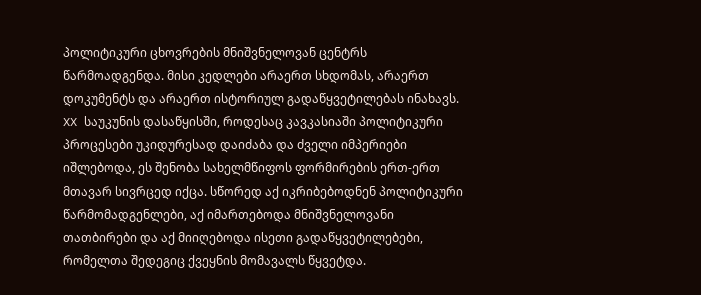პოლიტიკური ცხოვრების მნიშვნელოვან ცენტრს წარმოადგენდა. მისი კედლები არაერთ სხდომას, არაერთ დოკუმენტს და არაერთ ისტორიულ გადაწყვეტილებას ინახავს.
XX საუკუნის დასაწყისში, როდესაც კავკასიაში პოლიტიკური პროცესები უკიდურესად დაიძაბა და ძველი იმპერიები იშლებოდა, ეს შენობა სახელმწიფოს ფორმირების ერთ-ერთ მთავარ სივრცედ იქცა. სწორედ აქ იკრიბებოდნენ პოლიტიკური წარმომადგენლები, აქ იმართებოდა მნიშვნელოვანი თათბირები და აქ მიიღებოდა ისეთი გადაწყვეტილებები, რომელთა შედეგიც ქვეყნის მომავალს წყვეტდა.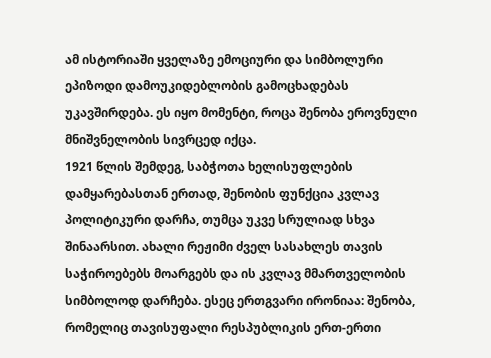ამ ისტორიაში ყველაზე ემოციური და სიმბოლური ეპიზოდი დამოუკიდებლობის გამოცხადებას უკავშირდება. ეს იყო მომენტი, როცა შენობა ეროვნული მნიშვნელობის სივრცედ იქცა.
1921 წლის შემდეგ, საბჭოთა ხელისუფლების დამყარებასთან ერთად, შენობის ფუნქცია კვლავ პოლიტიკური დარჩა, თუმცა უკვე სრულიად სხვა შინაარსით. ახალი რეჟიმი ძველ სასახლეს თავის საჭიროებებს მოარგებს და ის კვლავ მმართველობის სიმბოლოდ დარჩება. ესეც ერთგვარი ირონიაა: შენობა, რომელიც თავისუფალი რესპუბლიკის ერთ-ერთი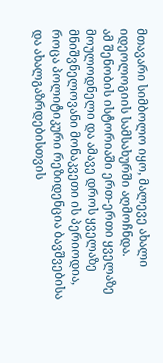მთავარი სიმბოლო იყო, მალევე ახალი იდეოლოგიის სამსახურში აღმოჩნდა.
ამ შენობის ისტორიაში ერთ-ერთი ყველაზე მოულოდნელი და ამავე დროს ყველაზე მნიშვნელოვანი მონაკვეთი ის პერიოდია, როცა პოლიტიკური რეზიდენცია ბავშვებისა და ახალგაზრდებისთვის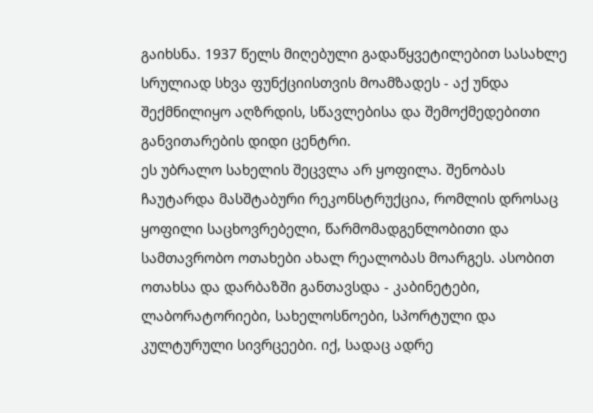გაიხსნა. 1937 წელს მიღებული გადაწყვეტილებით სასახლე სრულიად სხვა ფუნქციისთვის მოამზადეს - აქ უნდა შექმნილიყო აღზრდის, სწავლებისა და შემოქმედებითი განვითარების დიდი ცენტრი.
ეს უბრალო სახელის შეცვლა არ ყოფილა. შენობას ჩაუტარდა მასშტაბური რეკონსტრუქცია, რომლის დროსაც ყოფილი საცხოვრებელი, წარმომადგენლობითი და სამთავრობო ოთახები ახალ რეალობას მოარგეს. ასობით ოთახსა და დარბაზში განთავსდა - კაბინეტები, ლაბორატორიები, სახელოსნოები, სპორტული და კულტურული სივრცეები. იქ, სადაც ადრე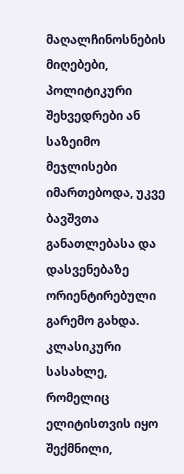მაღალჩინოსნების მიღებები, პოლიტიკური შეხვედრები ან საზეიმო მეჯლისები იმართებოდა, უკვე ბავშვთა განათლებასა და დასვენებაზე ორიენტირებული გარემო გახდა. კლასიკური სასახლე, რომელიც ელიტისთვის იყო შექმნილი,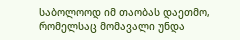საბოლოოდ იმ თაობას დაეთმო, რომელსაც მომავალი უნდა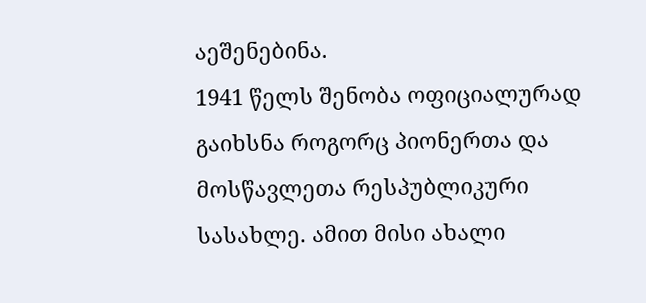აეშენებინა.
1941 წელს შენობა ოფიციალურად გაიხსნა როგორც პიონერთა და მოსწავლეთა რესპუბლიკური სასახლე. ამით მისი ახალი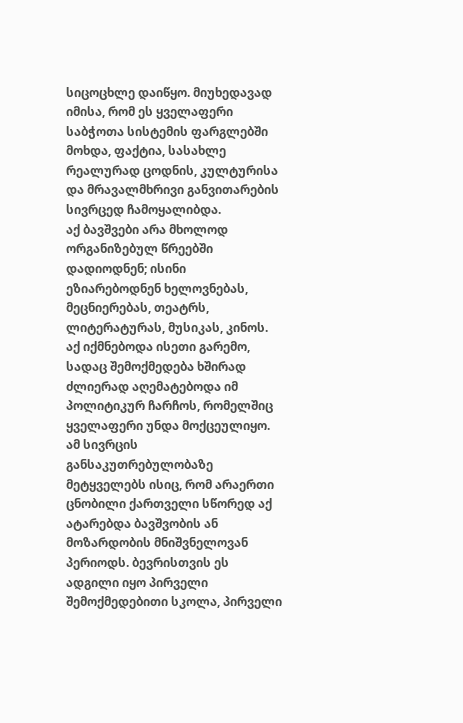სიცოცხლე დაიწყო. მიუხედავად იმისა, რომ ეს ყველაფერი საბჭოთა სისტემის ფარგლებში მოხდა, ფაქტია, სასახლე რეალურად ცოდნის, კულტურისა და მრავალმხრივი განვითარების სივრცედ ჩამოყალიბდა.
აქ ბავშვები არა მხოლოდ ორგანიზებულ წრეებში დადიოდნენ; ისინი ეზიარებოდნენ ხელოვნებას, მეცნიერებას, თეატრს, ლიტერატურას, მუსიკას, კინოს. აქ იქმნებოდა ისეთი გარემო, სადაც შემოქმედება ხშირად ძლიერად აღემატებოდა იმ პოლიტიკურ ჩარჩოს, რომელშიც ყველაფერი უნდა მოქცეულიყო.
ამ სივრცის განსაკუთრებულობაზე მეტყველებს ისიც, რომ არაერთი ცნობილი ქართველი სწორედ აქ ატარებდა ბავშვობის ან მოზარდობის მნიშვნელოვან პერიოდს. ბევრისთვის ეს ადგილი იყო პირველი შემოქმედებითი სკოლა, პირველი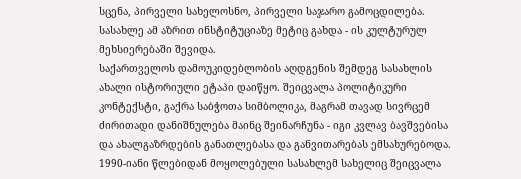სცენა, პირველი სახელოსნო, პირველი საჯარო გამოცდილება. სასახლე ამ აზრით ინსტიტუციაზე მეტიც გახდა - ის კულტურულ მეხსიერებაში შევიდა.
საქართველოს დამოუკიდებლობის აღდგენის შემდეგ სასახლის ახალი ისტორიული ეტაპი დაიწყო. შეიცვალა პოლიტიკური კონტექსტი, გაქრა საბჭოთა სიმბოლიკა, მაგრამ თავად სივრცემ ძირითადი დანიშნულება მაინც შეინარჩუნა - იგი კვლავ ბავშვებისა და ახალგაზრდების განათლებასა და განვითარებას ემსახურებოდა.
1990-იანი წლებიდან მოყოლებული სასახლემ სახელიც შეიცვალა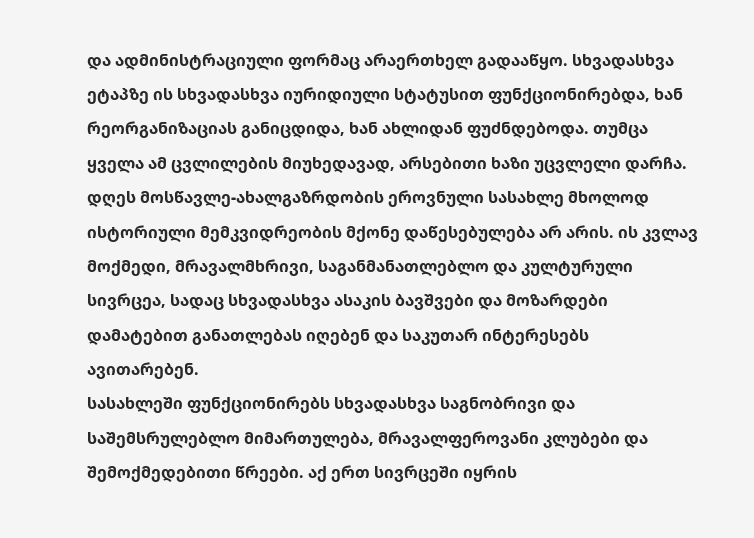და ადმინისტრაციული ფორმაც არაერთხელ გადააწყო. სხვადასხვა ეტაპზე ის სხვადასხვა იურიდიული სტატუსით ფუნქციონირებდა, ხან რეორგანიზაციას განიცდიდა, ხან ახლიდან ფუძნდებოდა. თუმცა ყველა ამ ცვლილების მიუხედავად, არსებითი ხაზი უცვლელი დარჩა.
დღეს მოსწავლე-ახალგაზრდობის ეროვნული სასახლე მხოლოდ ისტორიული მემკვიდრეობის მქონე დაწესებულება არ არის. ის კვლავ მოქმედი, მრავალმხრივი, საგანმანათლებლო და კულტურული სივრცეა, სადაც სხვადასხვა ასაკის ბავშვები და მოზარდები დამატებით განათლებას იღებენ და საკუთარ ინტერესებს ავითარებენ.
სასახლეში ფუნქციონირებს სხვადასხვა საგნობრივი და საშემსრულებლო მიმართულება, მრავალფეროვანი კლუბები და შემოქმედებითი წრეები. აქ ერთ სივრცეში იყრის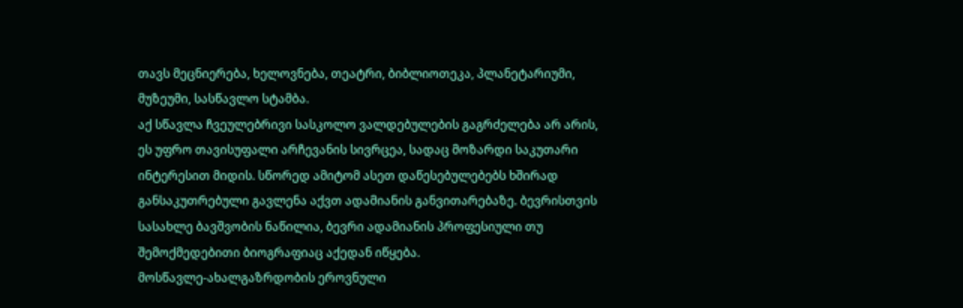თავს მეცნიერება, ხელოვნება, თეატრი, ბიბლიოთეკა, პლანეტარიუმი, მუზეუმი, სასწავლო სტამბა.
აქ სწავლა ჩვეულებრივი სასკოლო ვალდებულების გაგრძელება არ არის, ეს უფრო თავისუფალი არჩევანის სივრცეა, სადაც მოზარდი საკუთარი ინტერესით მიდის. სწორედ ამიტომ ასეთ დაწესებულებებს ხშირად განსაკუთრებული გავლენა აქვთ ადამიანის განვითარებაზე. ბევრისთვის სასახლე ბავშვობის ნაწილია, ბევრი ადამიანის პროფესიული თუ შემოქმედებითი ბიოგრაფიაც აქედან იწყება.
მოსწავლე-ახალგაზრდობის ეროვნული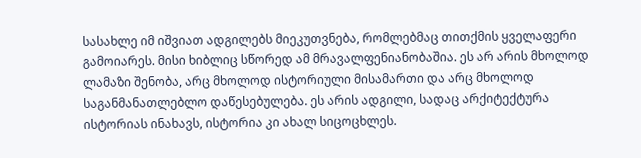სასახლე იმ იშვიათ ადგილებს მიეკუთვნება, რომლებმაც თითქმის ყველაფერი გამოიარეს. მისი ხიბლიც სწორედ ამ მრავალფენიანობაშია. ეს არ არის მხოლოდ ლამაზი შენობა, არც მხოლოდ ისტორიული მისამართი და არც მხოლოდ საგანმანათლებლო დაწესებულება. ეს არის ადგილი, სადაც არქიტექტურა ისტორიას ინახავს, ისტორია კი ახალ სიცოცხლეს.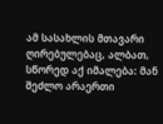ამ სასახლის მთავარი ღირებულებაც, ალბათ, სწორედ აქ იმალება: მან შეძლო არაერთი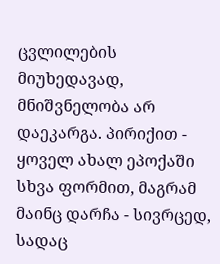ცვლილების მიუხედავად, მნიშვნელობა არ დაეკარგა. პირიქით - ყოველ ახალ ეპოქაში სხვა ფორმით, მაგრამ მაინც დარჩა - სივრცედ, სადაც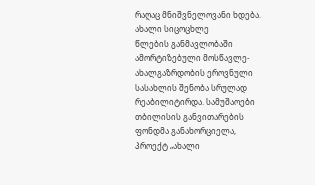რაღაც მნიშვნელოვანი ხდება.
ახალი სიცოცხლე
წლების განმავლობაში ამორტიზებული მოსწავლე-ახალგაზრდობის ეროვნული სასახლის შენობა სრულად რეაბილიტირდა. სამუშაოები თბილისის განვითარების ფონდმა განახორციელა, პროექტ „ახალი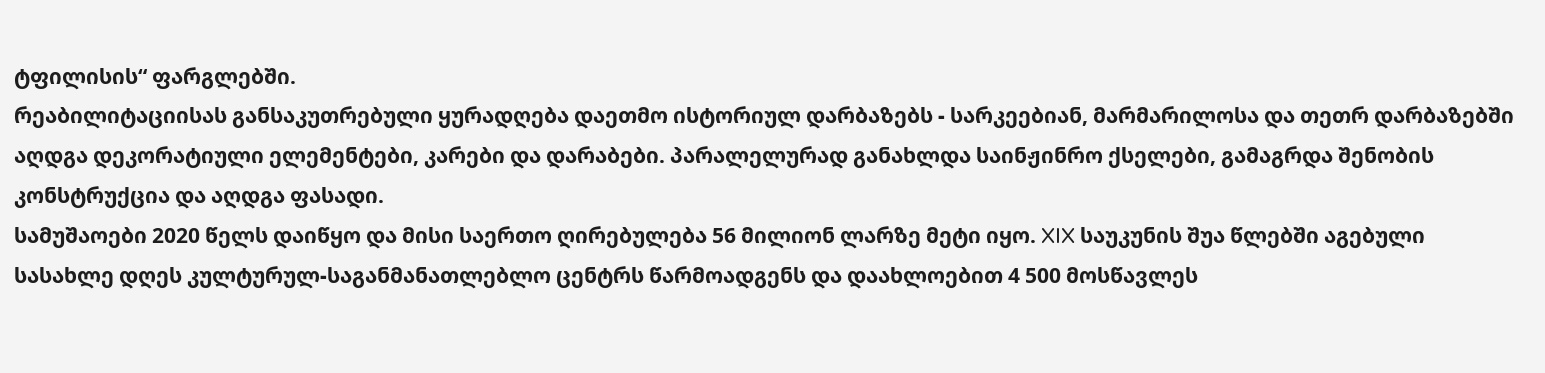ტფილისის“ ფარგლებში.
რეაბილიტაციისას განსაკუთრებული ყურადღება დაეთმო ისტორიულ დარბაზებს - სარკეებიან, მარმარილოსა და თეთრ დარბაზებში აღდგა დეკორატიული ელემენტები, კარები და დარაბები. პარალელურად განახლდა საინჟინრო ქსელები, გამაგრდა შენობის კონსტრუქცია და აღდგა ფასადი.
სამუშაოები 2020 წელს დაიწყო და მისი საერთო ღირებულება 56 მილიონ ლარზე მეტი იყო. XIX საუკუნის შუა წლებში აგებული სასახლე დღეს კულტურულ-საგანმანათლებლო ცენტრს წარმოადგენს და დაახლოებით 4 500 მოსწავლეს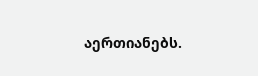აერთიანებს.